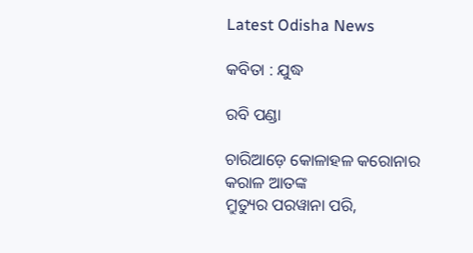Latest Odisha News

କବିତା : ଯୁଦ୍ଧ

ରବି ପଣ୍ଡା

ଚାରିଆଡ଼େ କୋଳାହଳ କରୋନାର କରାଳ ଆତଙ୍କ
ମ୍ରୁତ୍ୟୁର ପରୱାନା ପରି,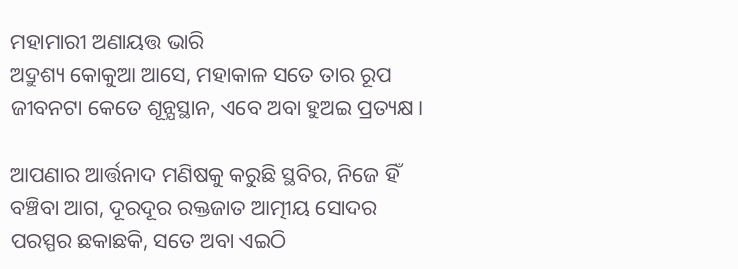ମହାମାରୀ ଅଣାୟତ୍ତ ଭାରି
ଅଦ୍ରୁଶ୍ୟ କୋକୁଆ ଆସେ, ମହାକାଳ ସତେ ତାର ରୂପ
ଜୀବନଟା କେତେ ଶୂନ୍ଯସ୍ଥାନ, ଏବେ ଅବା ହୁଅଇ ପ୍ରତ୍ୟକ୍ଷ।

ଆପଣାର ଆର୍ତ୍ତନାଦ ମଣିଷକୁ କରୁଛି ସ୍ଥବିର, ନିଜେ ହିଁ
ବଞ୍ଚିବା ଆଗ, ଦୂରଦୂର ରକ୍ତଜାତ ଆତ୍ମୀୟ ସୋଦର
ପରସ୍ପର ଛକାଛକି, ସତେ ଅବା ଏଇଠି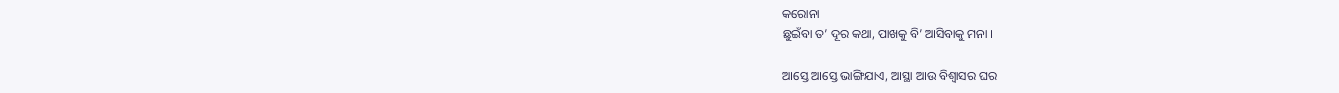କରୋନା
ଛୁଇଁବା ତ’ ଦୂର କଥା, ପାଖକୁ ବି’ ଆସିବାକୁ ମନା ।

ଆସ୍ତେ ଆସ୍ତେ ଭାଙ୍ଗିଯାଏ, ଆସ୍ଥା ଆଉ ବିଶ୍ବାସର ଘର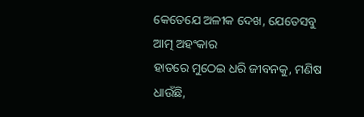କେତେଯେ ଅଳୀକ ଦେଖ, ଯେତେସବୁ ଆତ୍ମ ଅହଂକାର
ହାତରେ ମୁଠେଇ ଧରି ଜୀବନକୁ, ମଣିଷ ଧାଉଁଛି,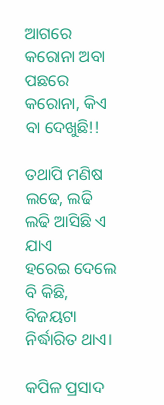ଆଗରେ କରୋନା ଅବା ପଛରେ କରୋନା, କିଏ ବା ଦେଖୁଛି!!

ତଥାପି ମଣିଷ ଲଢେ, ଲଢି ଲଢି ଆସିଛି ଏ ଯାଏ
ହରେଇ ଦେଲେ ବି କିଛି, ବିଜୟଟା ନିର୍ଦ୍ଧାରିତ ଥାଏ।

କପିଳ ପ୍ରସାଦ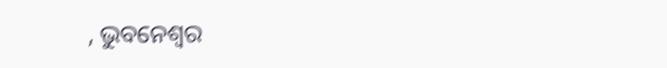, ଭୁବନେଶ୍ୱର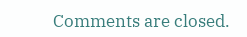Comments are closed.